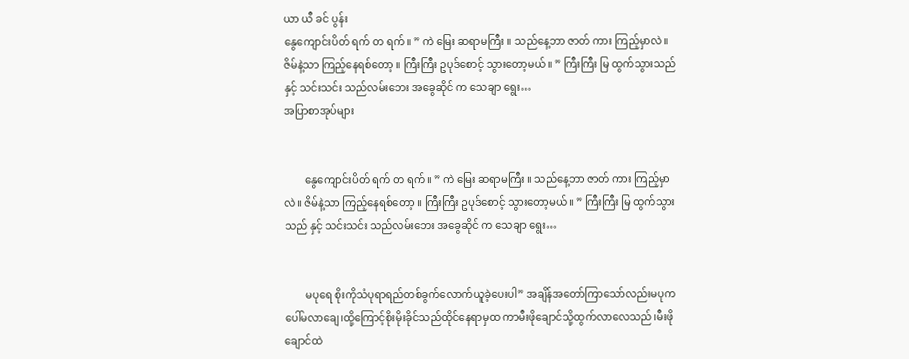ယာ ယီ ခင် ပွန်း
နွေကျောင်းပိတ် ရက် တ ရက်။ ” ကဲ မြေး ဆရာမကြီး ။ သည်နေ့ဘာ ဇာတ် ကား ကြည့်မှာလဲ။ ဇိမ်နဲ့သာ ကြည့်နေရစ်တော့ ။ ကြီးကြီး ဥပုဒ်စောင့် သွားတော့မယ်။ ” ကြီးကြီး မြ ထွက်သွားသည် နှင့် သင်းသင်း သည်လမ်းဘေး အခွေဆိုင် က သေချာ ရွေး…
အပြာစာအုပ်များ


        နွေကျောင်းပိတ် ရက် တ ရက်။ ” ကဲ မြေး ဆရာမကြီး ။ သည်နေ့ဘာ ဇာတ် ကား ကြည့်မှာလဲ။ ဇိမ်နဲ့သာ ကြည့်နေရစ်တော့ ။ ကြီးကြီး ဥပုဒ်စောင့် သွားတော့မယ်။ ” ကြီးကြီး မြ ထွက်သွားသည် နှင့် သင်းသင်း သည်လမ်းဘေး အခွေဆိုင် က သေချာ ရွေး…


        မပုရေ စိုးကိုသံပုရာရည်တစ်ခွက်လောက်ယူခဲ့ပေးပါ” အချိန်အတော်ကြာသော်လည်းမပုကပေါ်မလာချေ၊ထို့ကြောင့်စိုးမိုးခိုင်သည်ထိုင်နေရာမှထ ကာမီးဖိုချောင်သို့ထွက်လာလေသည်၊မီးဖိုချောင်ထဲ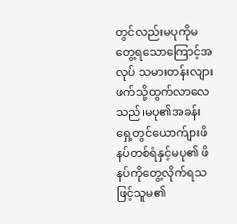တွင်လည်းမပုကိုမတွေ့ရသောကြောင့်အလုပ် သမားတန်းလျားဖက်သို့ထွက်လာလေသည်၊မပု၏အခန်းရှေ့တွင်ယောက်ျားဖိနပ်တစ်ရံနှင့်မပု၏ ဖိနပ်ကိုတွေ့လိုက်ရသဖြင့်သူမ၏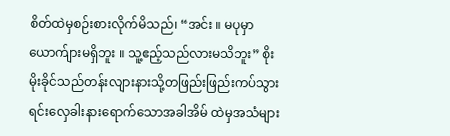စိတ်ထဲမှစဉ်းစားလိုက်မိသည်၊ “အင်း ။ မပုမှာယောက်ျားမရှိဘူး ။ သူ့ဧည့်သည်လားမသိဘူး” စိုးမိုးခိုင်သည်တန်းလျားနားသို့တဖြည်းဖြည်းကပ်သွားရင်းလှေခါးနားရောက်သောအခါအိမ် ထဲမှအသံများ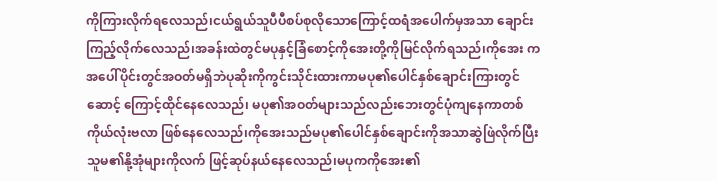ကိုကြားလိုက်ရလေသည်၊ငယ်ရွယ်သူပီပီစပ်စုလိုသောကြောင့်ထရံအပေါက်မှအသာ ချောင်းကြည့်လိုက်လေသည်၊အခန်းထဲတွင်မပုနှင့်ခြံစောင့်ကိုအေးတို့ကိုမြင်လိုက်ရသည်၊ကိုအေး ကအပေါ်ပိုင်းတွင်အဝတ်မရှိဘဲပုဆိုးကိုကွင်းသိုင်းထားကာမပု၏ပေါင်နှစ်ချောင်းကြားတွင်ဆောင့် ကြောင့်ထိုင်နေလေသည်၊ မပု၏အဝတ်များသည်လည်းဘေးတွင်ပုံကျနေကာတစ်ကိုယ်လုံးဗလာ ဖြစ်နေလေသည်၊ကိုအေးသည်မပု၏ပေါင်နှစ်ချောင်းကိုအသာဆွဲဖြဲလိုက်ပြီးသူမ၏နို့အုံများကိုလက် ဖြင့်ဆုပ်နယ်နေလေသည်၊မပုကကိုအေး၏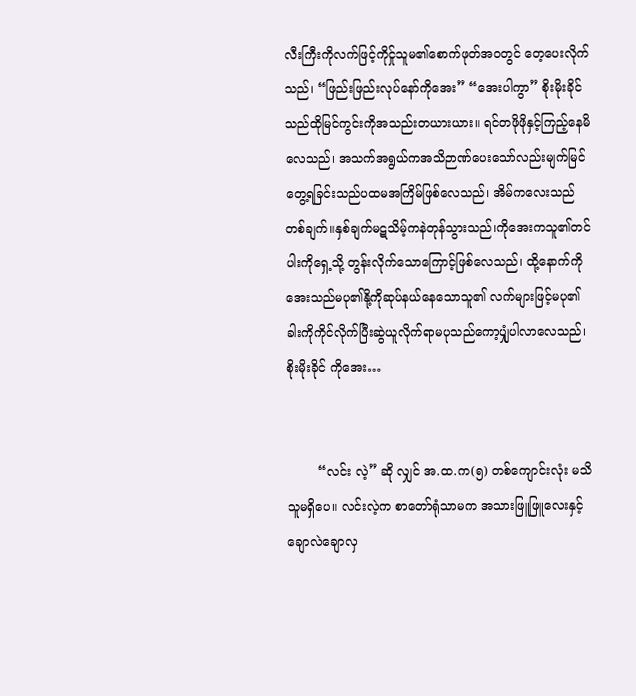လီးကြီးကိုလက်ဖြင့်ကိုင်ှုသူမ၏စောက်ဖုတ်အဝတွင် တေ့ပေးလိုက်သည်၊ “ဖြည်းဖြည်းလုပ်နော်ကိုအေး” “အေးပါကွာ” စိုးမိုးခိုင်သည်ထိုမြင်ကွင်းကိုအသည်းတယားယား။ ရင်တဖိုဖိုနှင့်ကြည့်နေမိလေသည်၊ အသက်အရွယ်ကအသိဉာဏ်ပေးသော်လည်းမျက်မြင်တွေ့ရခြင်းသည်ပထမအကြိမ်ဖြစ်လေသည်၊ အိမ်ကလေးသည်တစ်ချက်။နှစ်ချက်မဋသိမ့်ကနဲတုန်သွားသည်၊ကိုအေးကသူ၏တင်ပါးကိုရှေ့သို့ တွန်းလိုက်သောကြောင့်ဖြစ်လေသည်၊ ထို့နောက်ကိုအေးသည်မပု၏နို့ကိုဆုပ်နယ်နေသောသူ၏ လက်များဖြင့်မပု၏ခါးကိုကိုင်လိုက်ပြီးဆွဲယူလိုက်ရာမပုသည်ကော့ပျှုံပါလာလေသည်၊စိုးမိုးခိုင် ကိုအေး…


        “လင်း လဲ့” ဆို လျှင် အ.ထ.က(၅) တစ်ကျောင်းလုံး မသိသူမရှိပေ။ လင်းလဲ့က စာတော်ရုံသာမက အသားဖြူဖြူလေးနှင့် ချောလဲချောလှ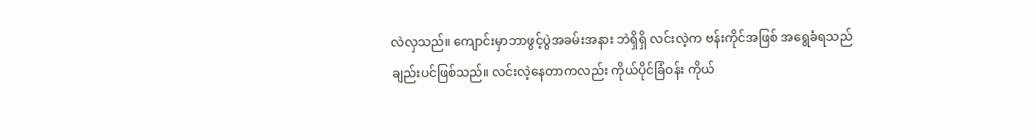လဲလှသည်။ ကျောင်းမှာဘာဖွင့်ပွဲအခမ်းအနား ဘဲရှိရှိ လင်းလဲ့က ဗန်းကိုင်အဖြစ် အရွေခံရသည် ချည်းပင်ဖြစ်သည်။ လင်းလဲ့နေတာကလည်း ကိုယ်ပိုင်ခြံဝန်း ကိုယ်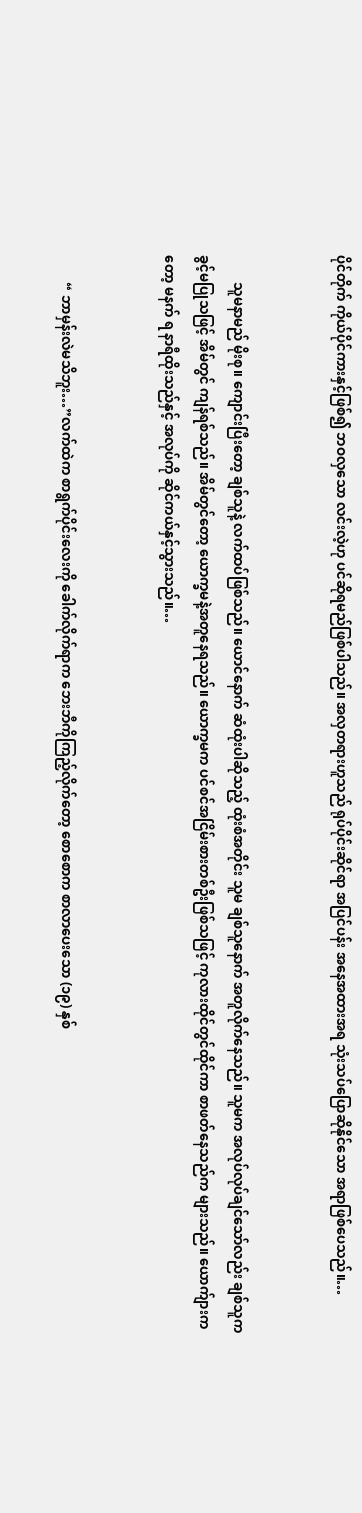ပိုင်တိုက် ကိုယ်ပိုင်ကားနှင့်ဖြစ်၍ ဘဝလှသော လင်းလဲ့ဟု ပင်ဆိုရမည်ဖြစ်ပါသည်။ အလှတရားဟူသည် ရုပ်ပိုင်းဆိုင်ရာ အပြင်ပန်း အနေအထားအရ သုံးသပ်ပြောဆိုနိုင်သော အရာဖြစ်ပေသည်။…


        သူမနာမည် မိုးစု။ ကျောင်းပြီးတော့ ချစ်သူနဲ့ လက်ထပ်ဖြစ်သည်။ ယောင်နောက် ဆံထုံးပါဆိုသည့် ထုံးစံအတိုင်း သူမ ချစ်သူနောက် အတူလိုက်နေသည်။ သူမက အလုပ်လုပ်ချင်သော်လည်း ချစ်သူက ခွင့်မပြုသဖြင့် အိမ်တွင် ကျန်ရစ်သည်။ အိမ်တွင်တော့ ယောက္ခမနဲ့အတူနေရသည်။ ယောက္ခမက ပင်စင်အငြိမ်းစားတစ်ဦးဖြစ်သဖြင့် ကုလားထိုင်တွင်ထိုင်ကာ စာဖတ်နေသည်က များသည်။ ယောက်ျားကတော့ မနက် ရ နာရီထိုးသည်နှင့် အလုပ်ကို ဆိုင်ကယ်နှင့်သွားသည်။…


        “ ဘာမှန်းလဲမသိဘူး…”လက်ထဲက စာရွက်ပိုင်းလေးကို ခေါက်လိုက်ရာက ဘေးဘီကိုကြည့်လိုက်တော့ စောစောက စာလာပေးသော (၁၉) နှစ်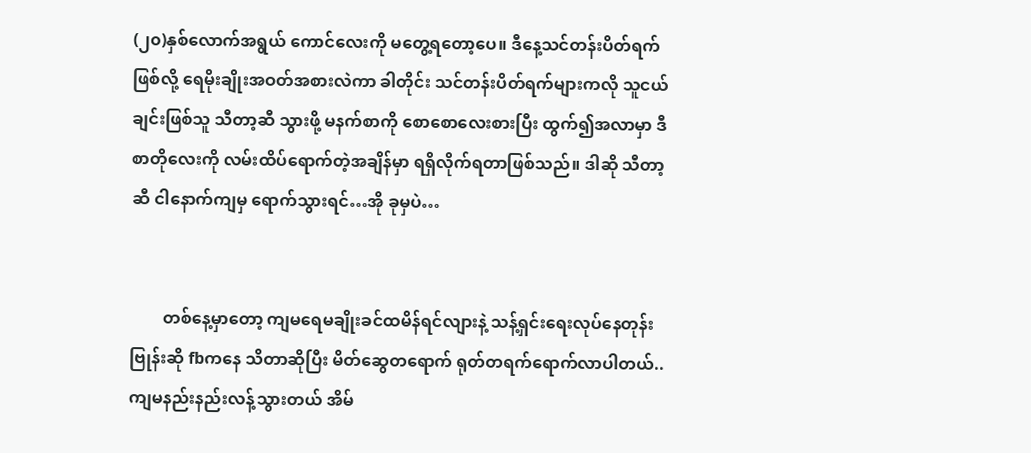(၂၀)နှစ်လောက်အရွယ် ကောင်လေးကို မတွေ့ရတော့ပေ။ ဒီနေ့သင်တန်းပိတ်ရက်ဖြစ်လို့ ရေမိုးချိုးအဝတ်အစားလဲကာ ခါတိုင်း သင်တန်းပိတ်ရက်များကလို သူငယ်ချင်းဖြစ်သူ သီတာ့ဆီ သွားဖို့ မနက်စာကို စောစောလေးစားပြီး ထွက်၍အလာမှာ ဒီစာတိုလေးကို လမ်းထိပ်ရောက်တဲ့အချိန်မှာ ရရှိလိုက်ရတာဖြစ်သည်။ ဒါဆို သီတာ့ဆီ ငါနောက်ကျမှ ရောက်သွားရင်…အို ခုမှပဲ…


        တစ်နေ့မှာတော့ ကျမရေမချိုးခင်ထမိန်ရင်လျားနဲ့ သန့်ရှင်းရေးလုပ်နေတုန်းဗြုန်းဆို fbကနေ သိတာဆိုပြီး မိတ်ဆွေတရောက် ရုတ်တရက်ရောက်လာပါတယ်.. ကျမနည်းနည်းလန့်သွားတယ် အိမ်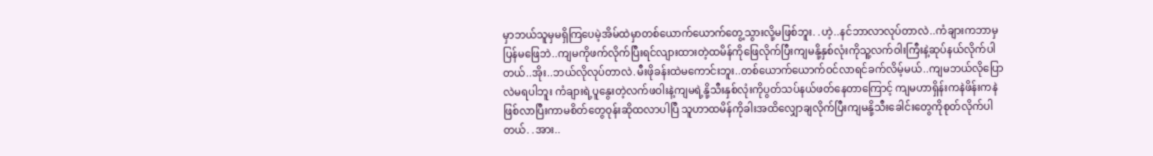မှာဘယ်သူမှမရှိကြပေမဲ့အိမ်ထဲမှာတစ်ယောက်ယောက်တွေ့သွားလို့မဖြစ်ဘူး. .ဟဲ့..နင်ဘာလာလုပ်တာလဲ..ကံချားကဘာမှပြန်မဖြေဘဲ..ကျမကိုဖက်လိုက်ပြီးရင်လျားထားတဲ့ထမိန်ကိုဖြေလိုက်ပြီးကျမနို့နှစ်လုံးကိုသူ့လက်ဝါးကြီးနဲ့ဆုပ်နယ်လိုက်ပါတယ်..အိုး..ဘယ်လိုလုပ်တာလဲ.မီးဖိုခန်းထဲမကောင်းဘူး..တစ်ယောက်ယောက်ဝင်လာရင်ခက်လိမ့်မယ်..ကျမဘယ်လိုပြောလဲမရပါဘူး ကံချားရဲ့ပူနွေးတဲ့လက်ဖဝါးနဲ့ကျမရဲ့နို့သီးနှစ်လုံးကိုပွတ်သပ်နယ်ဖတ်နေတာကြောင့် ကျမဟာရှိန်းကနဲဖိန်းကနဲ ဖြစ်လာပြီးကာမစိတ်တွေဝုန်းဆိုထလာပါပြီ သူဟာထမိန်ကိုခါးအထိလျှောချလိုက်ပြီးကျမနို့သီးခေါင်းတွေကိုစုတ်လိုက်ပါတယ်. .အား..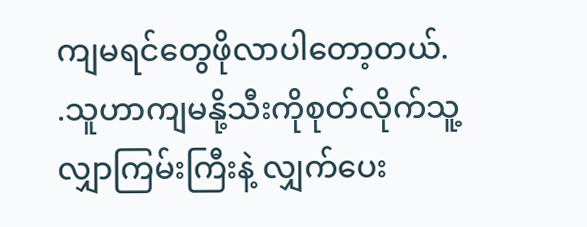ကျမရင်တွေဖိုလာပါတော့တယ်. .သူဟာကျမနို့သီးကိုစုတ်လိုက်သူ့လျှာကြမ်းကြီးနဲ့ လျှက်ပေး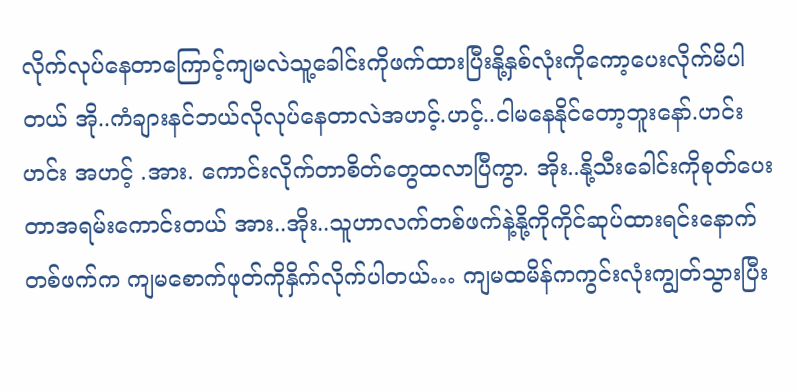လိုက်လုပ်နေတာကြောင့်ကျမလဲသူ့ခေါင်းကိုဖက်ထားပြီးနို့နှစ်လုံးကိုကော့ပေးလိုက်မိပါတယ် အို..ကံချားနင်ဘယ်လိုလုပ်နေတာလဲအဟင့်.ဟင့်..ငါမနေနိုင်တော့ဘူးနော်.ဟင်းဟင်း အဟင့် .အား. ကောင်းလိုက်တာစိတ်တွေထလာပြီကွာ. အိုး..နို့သီးခေါင်းကိုစုတ်ပေးတာအရမ်းကောင်းတယ် အား..အိုး..သူဟာလက်တစ်ဖက်နဲ့နို့ကိုကိုင်ဆုပ်ထားရင်းနောက်တစ်ဖက်က ကျမစောက်ဖုတ်ကိုနှိက်လိုက်ပါတယ်… ကျမထမိန်ကကွင်းလုံးကျွတ်သွားပြီး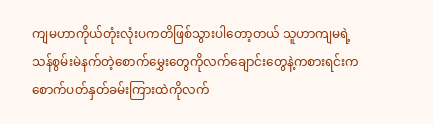ကျမဟာကိုယ်တုံးလုံးပကတိဖြစ်သွားပါတော့တယ် သူဟာကျမရဲ့သန်စွမ်းမဲနက်တဲ့စောက်မွှေးတွေကိုလက်ချောင်းတွေနဲ့ကစားရင်းက စောက်ပတ်နှတ်ခမ်းကြားထဲကိုလက်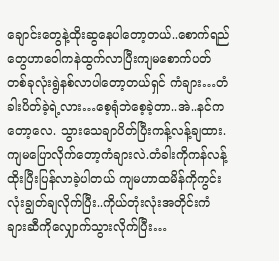ချောင်းတွေနဲ့ထိုးဆွနေပါတော့တယ်..စောက်ရည်တွေဟာဝေါကနဲထွက်လာပြီးကျမစောက်ပတ်တစ်ခုလုံးရွဲနစ်လာပါတော့တယ်ရှင် ကံချား…တံခါးပိတ်ခဲ့ရဲ့လား…စေ့ရုံဘဲစေ့ခဲ့တာ..အဲ..နင်ကတော့လေ. သွားသေချာပိတ်ပြီးကန့်လန့်ချထား.ကျမပြောလိုက်တော့ကံချားလဲ.တံခါးကိုကန်လန့်ထိုးပြီးပြန်လာခဲ့ပါတယ် ကျမဟာထမိန်ကိုကွင်းလုံးချွတ်ချလိုက်ပြီး..ကိုယ်တုံးလုံးအတိုင်းကံချားဆီကိုလျှောက်သွားလိုက်ပြီး…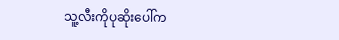သူ့လီးကိုပုဆိုးပေါ်က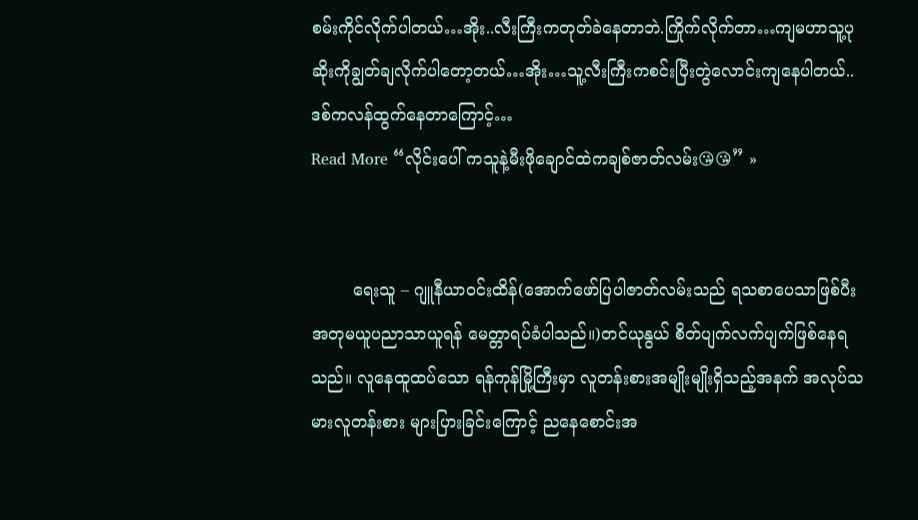စမ်းကိုင်လိုက်ပါတယ်…အိုး..လီးကြီးကတုတ်ခဲနေတာဘဲ.ကြိုက်လိုက်တာ…ကျမဟာသူ့ပုဆိုးကိုချွတ်ချလိုက်ပါတော့တယ်…အိုး…သူ့လီးကြီးကစင်းပြီးတွဲလောင်းကျနေပါတယ်..ဒစ်ကလန်ထွက်နေတာကြောင့်…
Read More “လိုင်းပေါ် ကသူနဲ့မီးဖိုချောင်ထဲကချစ်ဇာတ်လမ်း😘😘” »


        ရေးသူ – ဂျူနီယာဝင်းထိန်(အောက်ဖော်ပြပါဇာတ်လမ်းသည် ရသစာပေသာဖြစ်ပီး အတုမယူပညာသာယူရန် မေတ္တာရပ်ခံပါသည်။)တင်ယုနွယ် စိတ်ပျက်လက်ပျက်ဖြစ်နေရသည်။ လူနေထူထပ်သော ရန်ကုန်မြို့ကြီးမှာ လူတန်းစားအမျိုးမျိုးရှိသည့်အနက် အလုပ်သမားလူတန်းစား များပြားခြင်းကြောင့် ညနေစောင်းအ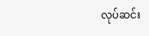လုပ်ဆင်း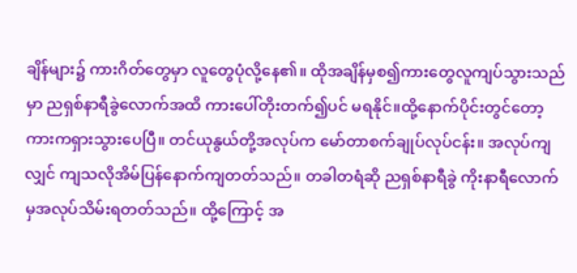ချိန်များ၌ ကားဂိတ်တွေမှာ လူတွေပုံလို့နေ၏။ ထိုအချိန်မှစ၍ကားတွေလူကျပ်သွားသည်မှာ ညရှစ်နာရီခွဲလောက်အထိ ကားပေါ်တိုးတက်၍ပင် မရနိုင်။ထို့နောက်ပိုင်းတွင်တော့ ကားကရှားသွားပေပြီ။ တင်ယုနွယ်တို့အလုပ်က မော်တာစက်ချုပ်လုပ်ငန်း။ အလုပ်ကျလျှင် ကျသလိုအိမ်ပြန်နောက်ကျတတ်သည်။ တခါတရံဆို ညရှစ်နာရီခွဲ ကိုးနာရီလောက်မှအလုပ်သိမ်းရတတ်သည်။ ထို့ကြောင့် အ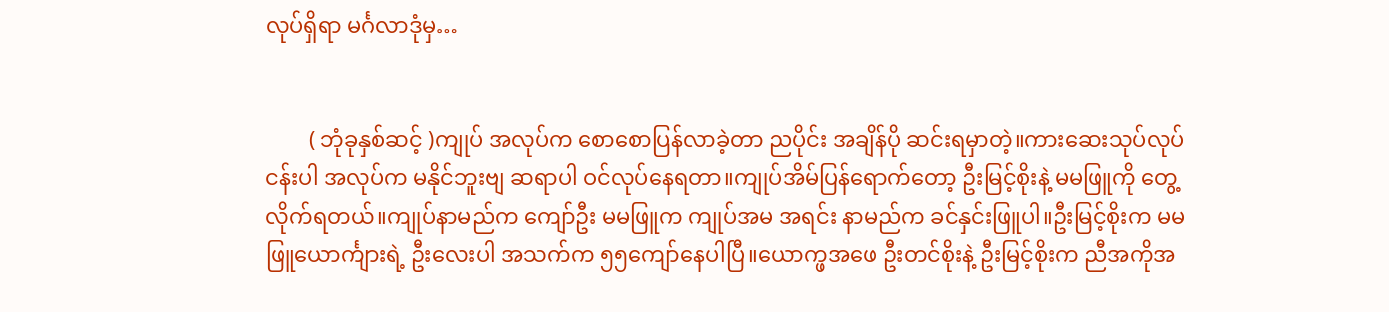လုပ်ရှိရာ မင်္ဂလာဒုံမှ…


        ( ဘုံခုနှစ်ဆင့် )ကျုပ် အလုပ်က စောစောပြန်လာခဲ့တာ ညပိုင်း အချိန်ပို ဆင်းရမှာတဲ့။ကားဆေးသုပ်လုပ်ငန်းပါ အလုပ်က မနိုင်ဘူးဗျ ဆရာပါ ဝင်လုပ်နေရတာ။ကျုပ်အိမ်ပြန်ရောက်တော့ ဦးမြင့်စိုးနဲ့ မမဖြူကို တွေ့လိုက်ရတယ်။ကျုပ်နာမည်က ကျော်ဦး မမဖြူက ကျုပ်အမ အရင်း နာမည်က ခင်နှင်းဖြူပါ။ဦးမြင့်စိုးက မမဖြူယောင်္ကျားရဲ့ ဦးလေးပါ အသက်က ၅၅ကျော်နေပါပြီ။ယောက္ဖအဖေ ဦးတင်စိုးနဲ့ ဦးမြင့်စိုးက ညီအကိုအ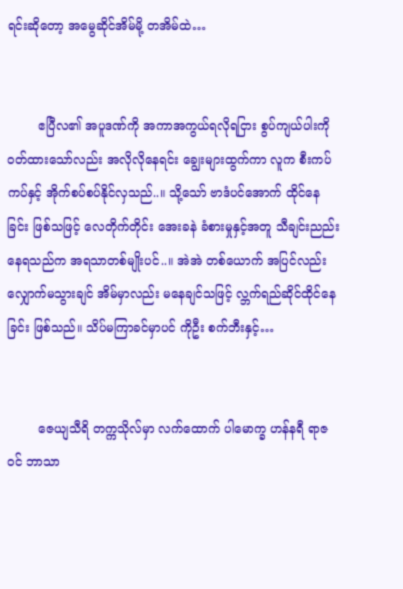ရင်းဆိုတော့ အမွေဆိုင်အိမ်မို့ တအိမ်ထဲ…


        ဧပြီလ၏ အပူဒဏ်ကို အကာအကွယ်ရလိုရငြား စွပ်ကျယ်ပါးကို ဝတ်ထားသော်လည်း အလိုလိုနေရင်း ချွေးများထွက်ကာ လူက စီးကပ်ကပ်နှင့် အိုက်စပ်စပ်နိုင်လှသည်..။ သို့သော် ဗာဒံပင်အောက် ထိုင်နေခြင်း ဖြစ်သဖြင့် လေတိုက်တိုင်း အေးခနဲ ခံစားမှုနှင့်အတူ သီချင်းညည်းနေရသည်က အရသာတစ်မျိုးပင်..။ အဲအဲ တစ်ယောက် အပြင်လည်း လျှောက်မသွားချင် အိမ်မှာလည်း မနေချင်သဖြင့် လ္ဘက်ရည်ဆိုင်ထိုင်နေခြင်း ဖြစ်သည်။ သိပ်မကြာခင်မှာပင် ကိုဦး စက်ဘီးနှင့်…


        ဇေယျသီရိ တက္ကသိုလ်မှာ လက်ထောက် ပါမောက္ခ ဟန်နရီ ရာဇဝင် ဘာသာ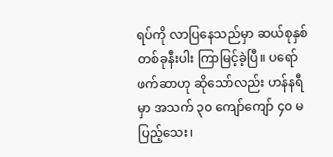ရပ်ကို လာပြနေသည်မှာ ဆယ်စုနှစ်တစ်ခုနီးပါး ကြာမြင့်ခဲ့ပြီ။ ပရော်ဖက်ဆာဟု ဆိုသော်လည်း ဟန်နရီမှာ အသက် ၃၀ ကျော်ကျော် ၄၀ မပြည့်သေး၊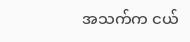အသက်က ငယ်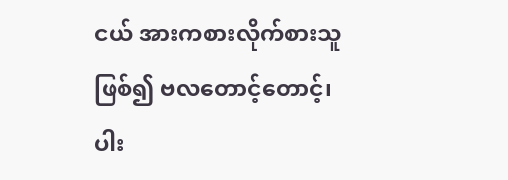ငယ် အားကစားလိုက်စားသူဖြစ်၍ ဗလတောင့်တောင့်၊ ပါး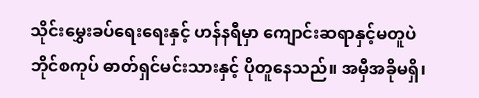သိုင်းမွှေးခပ်ရေးရေးနှင့် ဟန်နရီမှာ ကျောင်းဆရာနှင့်မတူပဲ ဘိုင်စကုပ် ဓာတ်ရှင်မင်းသားနှင့် ပိုတူနေသည်။ အမှီအခိုမရှိ၊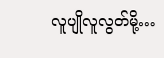လူပျိုလူလွတ်မို့…